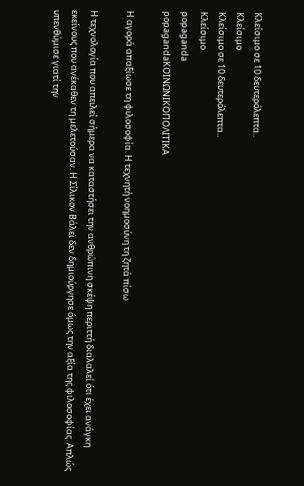Κλείσιμο σε 10 δευτερόλεπτα..
Κλείσιμο
Κλείσιμο σε 10 δευτερόλεπτα..
Κλείσιμο
popaganda
popagandaΚΟΙΝΩΝΙΚΟΠΟΛΙΤΙΚΑ

Η αγορά απαξίωσε τη φιλοσοφία. Η τεχνητή νοημοσύνη τη ζητά πίσω

Η τεχνολογία που απειλεί σήμερα να καταστήσει την ανθρώπινη σκέψη περιττή διαλαλεί ότι έχει ανάγκη εκείνους που ανέκαθεν τη μελετούσαν. Η Σίλικον Βάλεϊ δεν δημιούργησε όμως την αξία της φιλοσοφίας. Απλώς υπενθύμισε γιατί την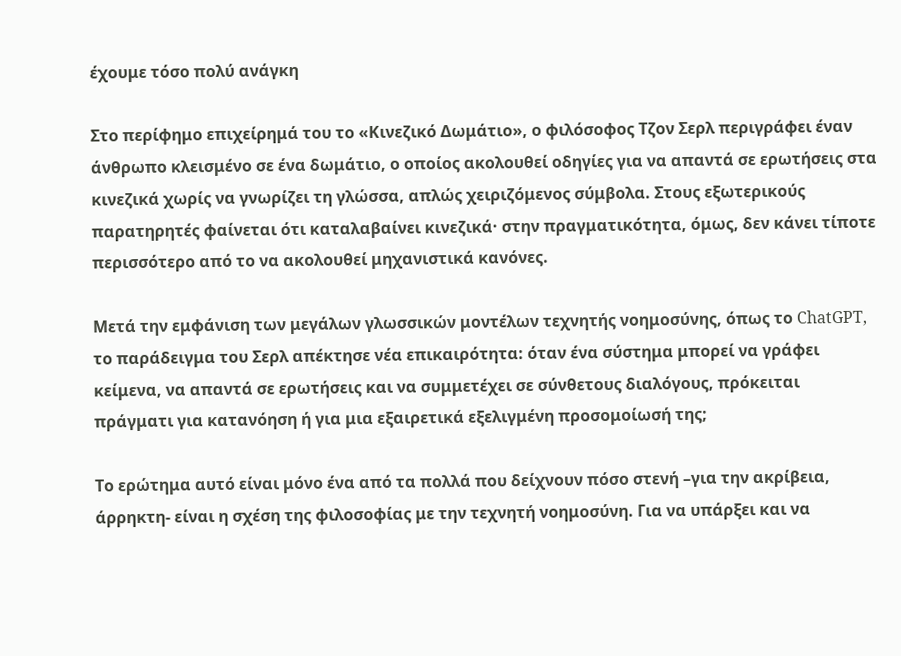έχουμε τόσο πολύ ανάγκη

Στο περίφημο επιχείρημά του το «Κινεζικό Δωμάτιο», ο φιλόσοφος Τζον Σερλ περιγράφει έναν άνθρωπο κλεισμένο σε ένα δωμάτιο, ο οποίος ακολουθεί οδηγίες για να απαντά σε ερωτήσεις στα κινεζικά χωρίς να γνωρίζει τη γλώσσα, απλώς χειριζόμενος σύμβολα. Στους εξωτερικούς παρατηρητές φαίνεται ότι καταλαβαίνει κινεζικά· στην πραγματικότητα, όμως, δεν κάνει τίποτε περισσότερο από το να ακολουθεί μηχανιστικά κανόνες.

Μετά την εμφάνιση των μεγάλων γλωσσικών μοντέλων τεχνητής νοημοσύνης, όπως το ChatGPT, το παράδειγμα του Σερλ απέκτησε νέα επικαιρότητα: όταν ένα σύστημα μπορεί να γράφει κείμενα, να απαντά σε ερωτήσεις και να συμμετέχει σε σύνθετους διαλόγους, πρόκειται πράγματι για κατανόηση ή για μια εξαιρετικά εξελιγμένη προσομοίωσή της;

Το ερώτημα αυτό είναι μόνο ένα από τα πολλά που δείχνουν πόσο στενή –για την ακρίβεια, άρρηκτη- είναι η σχέση της φιλοσοφίας με την τεχνητή νοημοσύνη. Για να υπάρξει και να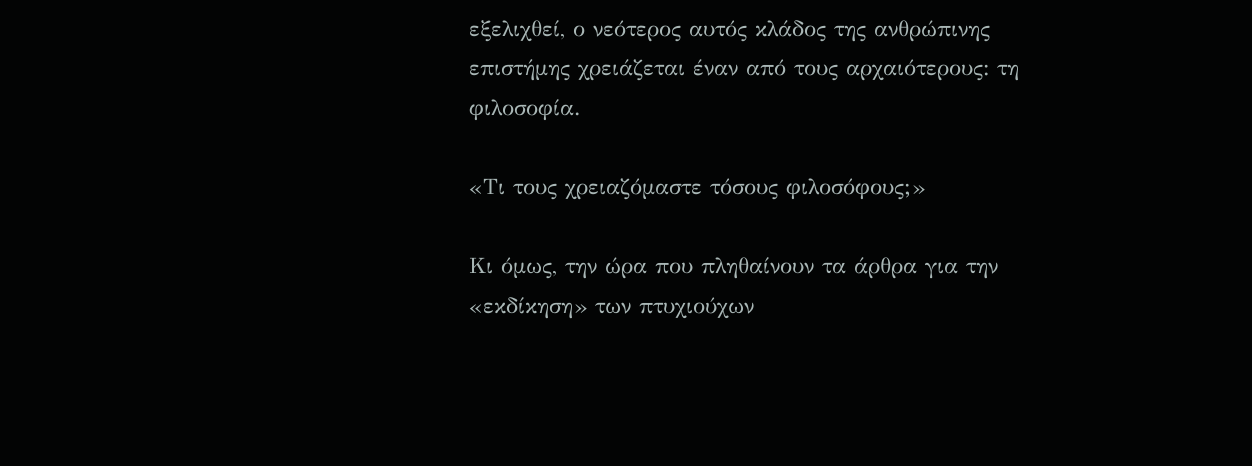εξελιχθεί, ο νεότερος αυτός κλάδος της ανθρώπινης επιστήμης χρειάζεται έναν από τους αρχαιότερους: τη φιλοσοφία.

«Τι τους χρειαζόμαστε τόσους φιλοσόφους;»

Κι όμως, την ώρα που πληθαίνουν τα άρθρα για την «εκδίκηση» των πτυχιούχων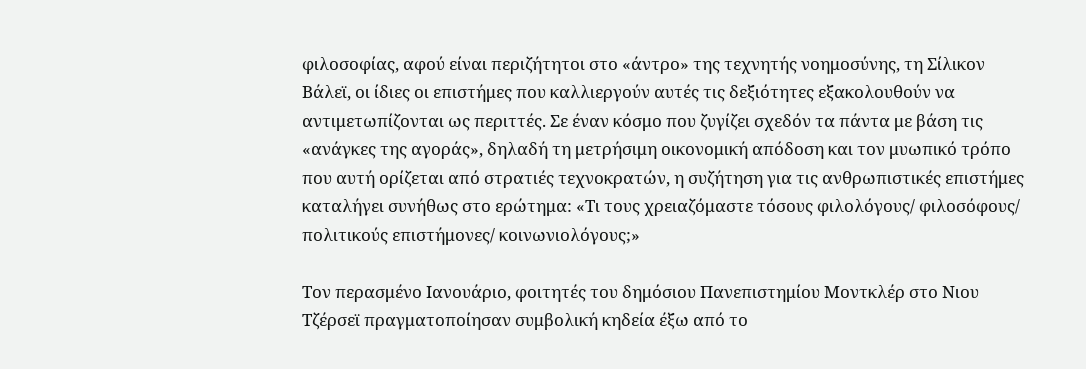φιλοσοφίας, αφού είναι περιζήτητοι στο «άντρο» της τεχνητής νοημοσύνης, τη Σίλικον Βάλεϊ, οι ίδιες οι επιστήμες που καλλιεργούν αυτές τις δεξιότητες εξακολουθούν να αντιμετωπίζονται ως περιττές. Σε έναν κόσμο που ζυγίζει σχεδόν τα πάντα με βάση τις «ανάγκες της αγοράς», δηλαδή τη μετρήσιμη οικονομική απόδοση και τον μυωπικό τρόπο που αυτή ορίζεται από στρατιές τεχνοκρατών, η συζήτηση για τις ανθρωπιστικές επιστήμες καταλήγει συνήθως στο ερώτημα: «Τι τους χρειαζόμαστε τόσους φιλολόγους/ φιλοσόφους/ πολιτικούς επιστήμονες/ κοινωνιολόγους;»

Τον περασμένο Ιανουάριο, φοιτητές του δημόσιου Πανεπιστημίου Μοντκλέρ στο Νιου Τζέρσεϊ πραγματοποίησαν συμβολική κηδεία έξω από το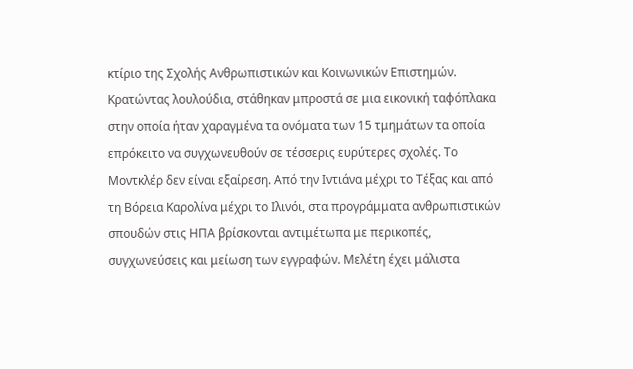κτίριο της Σχολής Ανθρωπιστικών και Κοινωνικών Επιστημών. Κρατώντας λουλούδια, στάθηκαν μπροστά σε μια εικονική ταφόπλακα στην οποία ήταν χαραγμένα τα ονόματα των 15 τμημάτων τα οποία επρόκειτο να συγχωνευθούν σε τέσσερις ευρύτερες σχολές. Το Μοντκλέρ δεν είναι εξαίρεση. Από την Ιντιάνα μέχρι το Τέξας και από τη Βόρεια Καρολίνα μέχρι το Ιλινόι, στα προγράμματα ανθρωπιστικών σπουδών στις ΗΠΑ βρίσκονται αντιμέτωπα με περικοπές, συγχωνεύσεις και μείωση των εγγραφών. Μελέτη έχει μάλιστα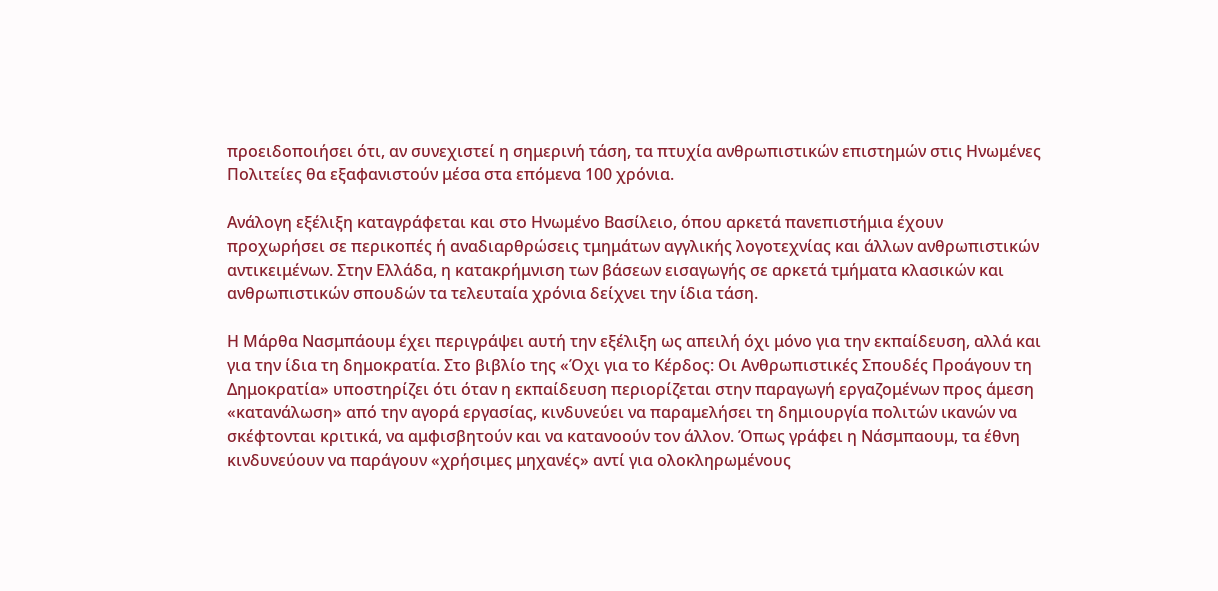προειδοποιήσει ότι, αν συνεχιστεί η σημερινή τάση, τα πτυχία ανθρωπιστικών επιστημών στις Ηνωμένες Πολιτείες θα εξαφανιστούν μέσα στα επόμενα 100 χρόνια.

Ανάλογη εξέλιξη καταγράφεται και στο Ηνωμένο Βασίλειο, όπου αρκετά πανεπιστήμια έχουν προχωρήσει σε περικοπές ή αναδιαρθρώσεις τμημάτων αγγλικής λογοτεχνίας και άλλων ανθρωπιστικών αντικειμένων. Στην Ελλάδα, η κατακρήμνιση των βάσεων εισαγωγής σε αρκετά τμήματα κλασικών και ανθρωπιστικών σπουδών τα τελευταία χρόνια δείχνει την ίδια τάση.

Η Μάρθα Νασμπάουμ έχει περιγράψει αυτή την εξέλιξη ως απειλή όχι μόνο για την εκπαίδευση, αλλά και για την ίδια τη δημοκρατία. Στο βιβλίο της «Όχι για το Κέρδος: Οι Ανθρωπιστικές Σπουδές Προάγουν τη Δημοκρατία» υποστηρίζει ότι όταν η εκπαίδευση περιορίζεται στην παραγωγή εργαζομένων προς άμεση «κατανάλωση» από την αγορά εργασίας, κινδυνεύει να παραμελήσει τη δημιουργία πολιτών ικανών να σκέφτονται κριτικά, να αμφισβητούν και να κατανοούν τον άλλον. Όπως γράφει η Νάσμπαουμ, τα έθνη κινδυνεύουν να παράγουν «χρήσιμες μηχανές» αντί για ολοκληρωμένους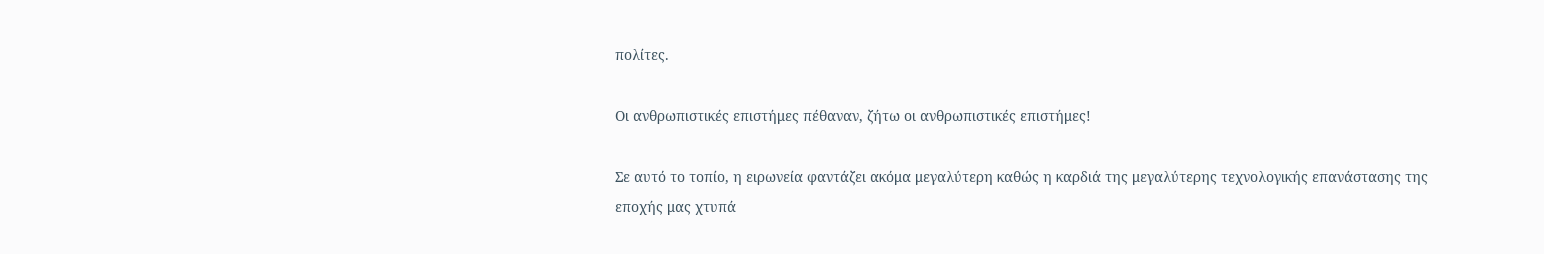πολίτες.

Οι ανθρωπιστικές επιστήμες πέθαναν, ζήτω οι ανθρωπιστικές επιστήμες!

Σε αυτό το τοπίο, η ειρωνεία φαντάζει ακόμα μεγαλύτερη καθώς η καρδιά της μεγαλύτερης τεχνολογικής επανάστασης της εποχής μας χτυπά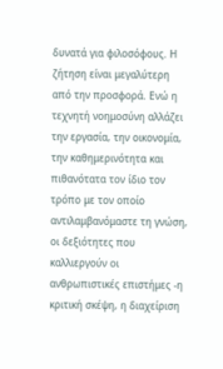δυνατά για φιλοσόφους. Η ζήτηση είναι μεγαλύτερη από την προσφορά. Ενώ η τεχνητή νοημοσύνη αλλάζει την εργασία, την οικονομία, την καθημερινότητα και πιθανότατα τον ίδιο τον τρόπο με τον οποίο αντιλαμβανόμαστε τη γνώση, οι δεξιότητες που καλλιεργούν οι ανθρωπιστικές επιστήμες -η κριτική σκέψη, η διαχείριση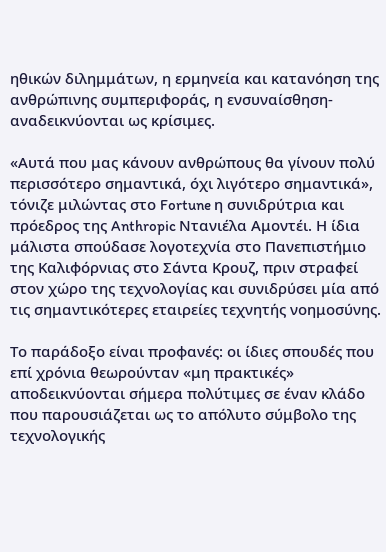ηθικών διλημμάτων, η ερμηνεία και κατανόηση της ανθρώπινης συμπεριφοράς, η ενσυναίσθηση- αναδεικνύονται ως κρίσιμες.

«Αυτά που μας κάνουν ανθρώπους θα γίνουν πολύ περισσότερο σημαντικά, όχι λιγότερο σημαντικά», τόνιζε μιλώντας στο Fortune η συνιδρύτρια και πρόεδρος της Anthropic Ντανιέλα Αμοντέι. Η ίδια μάλιστα σπούδασε λογοτεχνία στο Πανεπιστήμιο της Καλιφόρνιας στο Σάντα Κρουζ, πριν στραφεί στον χώρο της τεχνολογίας και συνιδρύσει μία από τις σημαντικότερες εταιρείες τεχνητής νοημοσύνης.

Το παράδοξο είναι προφανές: οι ίδιες σπουδές που επί χρόνια θεωρούνταν «μη πρακτικές» αποδεικνύονται σήμερα πολύτιμες σε έναν κλάδο που παρουσιάζεται ως το απόλυτο σύμβολο της τεχνολογικής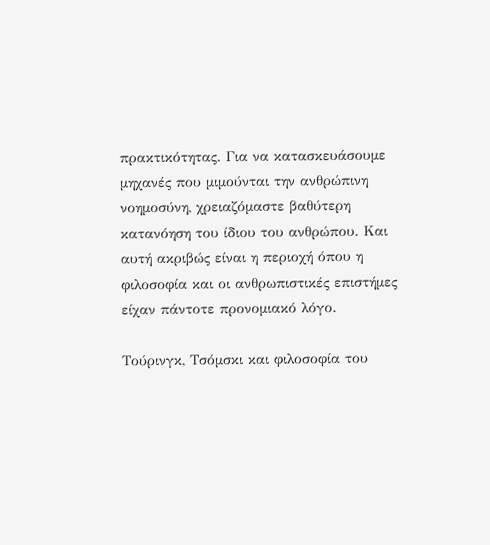πρακτικότητας. Για να κατασκευάσουμε μηχανές που μιμούνται την ανθρώπινη νοημοσύνη, χρειαζόμαστε βαθύτερη κατανόηση του ίδιου του ανθρώπου. Και αυτή ακριβώς είναι η περιοχή όπου η φιλοσοφία και οι ανθρωπιστικές επιστήμες είχαν πάντοτε προνομιακό λόγο.

Τούρινγκ, Τσόμσκι και φιλοσοφία του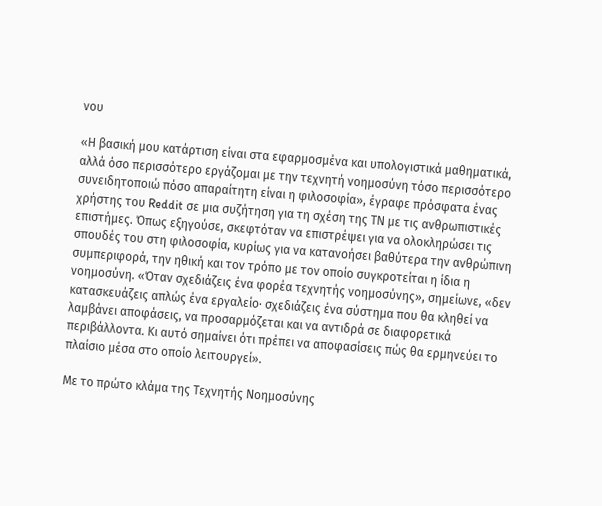νου

«Η βασική μου κατάρτιση είναι στα εφαρμοσμένα και υπολογιστικά μαθηματικά, αλλά όσο περισσότερο εργάζομαι με την τεχνητή νοημοσύνη τόσο περισσότερο συνειδητοποιώ πόσο απαραίτητη είναι η φιλοσοφία», έγραφε πρόσφατα ένας χρήστης του Reddit σε μια συζήτηση για τη σχέση της ΤΝ με τις ανθρωπιστικές επιστήμες. Όπως εξηγούσε, σκεφτόταν να επιστρέψει για να ολοκληρώσει τις σπουδές του στη φιλοσοφία, κυρίως για να κατανοήσει βαθύτερα την ανθρώπινη συμπεριφορά, την ηθική και τον τρόπο με τον οποίο συγκροτείται η ίδια η νοημοσύνη. «Όταν σχεδιάζεις ένα φορέα τεχνητής νοημοσύνης», σημείωνε, «δεν κατασκευάζεις απλώς ένα εργαλείο· σχεδιάζεις ένα σύστημα που θα κληθεί να λαμβάνει αποφάσεις, να προσαρμόζεται και να αντιδρά σε διαφορετικά περιβάλλοντα. Κι αυτό σημαίνει ότι πρέπει να αποφασίσεις πώς θα ερμηνεύει το πλαίσιο μέσα στο οποίο λειτουργεί».

Με το πρώτο κλάμα της Τεχνητής Νοημοσύνης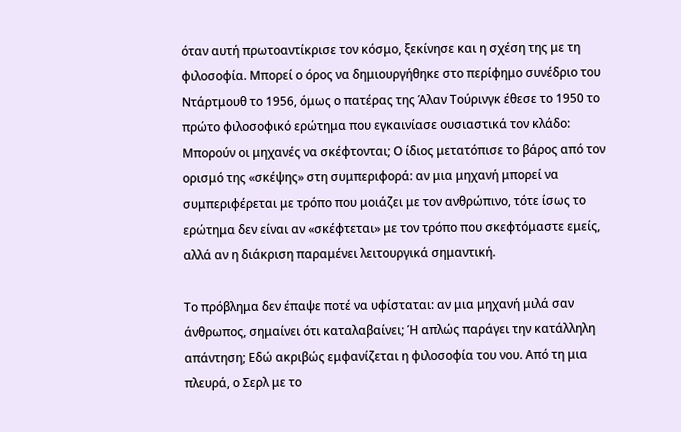όταν αυτή πρωτοαντίκρισε τον κόσμο, ξεκίνησε και η σχέση της με τη φιλοσοφία. Μπορεί ο όρος να δημιουργήθηκε στο περίφημο συνέδριο του Ντάρτμουθ το 1956, όμως ο πατέρας της Άλαν Τούρινγκ έθεσε το 1950 το πρώτο φιλοσοφικό ερώτημα που εγκαινίασε ουσιαστικά τον κλάδο: Μπορούν οι μηχανές να σκέφτονται; Ο ίδιος μετατόπισε το βάρος από τον ορισμό της «σκέψης» στη συμπεριφορά: αν μια μηχανή μπορεί να συμπεριφέρεται με τρόπο που μοιάζει με τον ανθρώπινο, τότε ίσως το ερώτημα δεν είναι αν «σκέφτεται» με τον τρόπο που σκεφτόμαστε εμείς, αλλά αν η διάκριση παραμένει λειτουργικά σημαντική.

Το πρόβλημα δεν έπαψε ποτέ να υφίσταται: αν μια μηχανή μιλά σαν άνθρωπος, σημαίνει ότι καταλαβαίνει; Ή απλώς παράγει την κατάλληλη απάντηση; Εδώ ακριβώς εμφανίζεται η φιλοσοφία του νου. Από τη μια πλευρά, ο Σερλ με το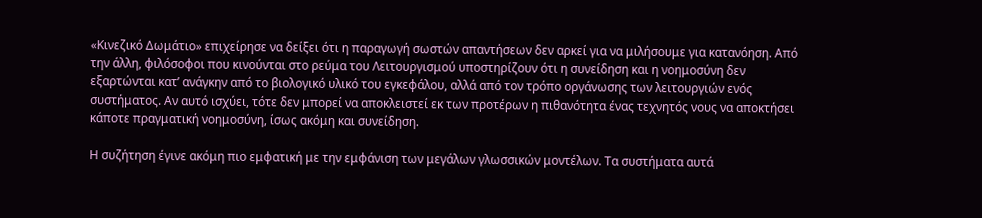«Κινεζικό Δωμάτιο» επιχείρησε να δείξει ότι η παραγωγή σωστών απαντήσεων δεν αρκεί για να μιλήσουμε για κατανόηση. Από την άλλη, φιλόσοφοι που κινούνται στο ρεύμα του Λειτουργισμού υποστηρίζουν ότι η συνείδηση και η νοημοσύνη δεν εξαρτώνται κατ’ ανάγκην από το βιολογικό υλικό του εγκεφάλου, αλλά από τον τρόπο οργάνωσης των λειτουργιών ενός συστήματος. Αν αυτό ισχύει, τότε δεν μπορεί να αποκλειστεί εκ των προτέρων η πιθανότητα ένας τεχνητός νους να αποκτήσει κάποτε πραγματική νοημοσύνη, ίσως ακόμη και συνείδηση.

Η συζήτηση έγινε ακόμη πιο εμφατική με την εμφάνιση των μεγάλων γλωσσικών μοντέλων. Τα συστήματα αυτά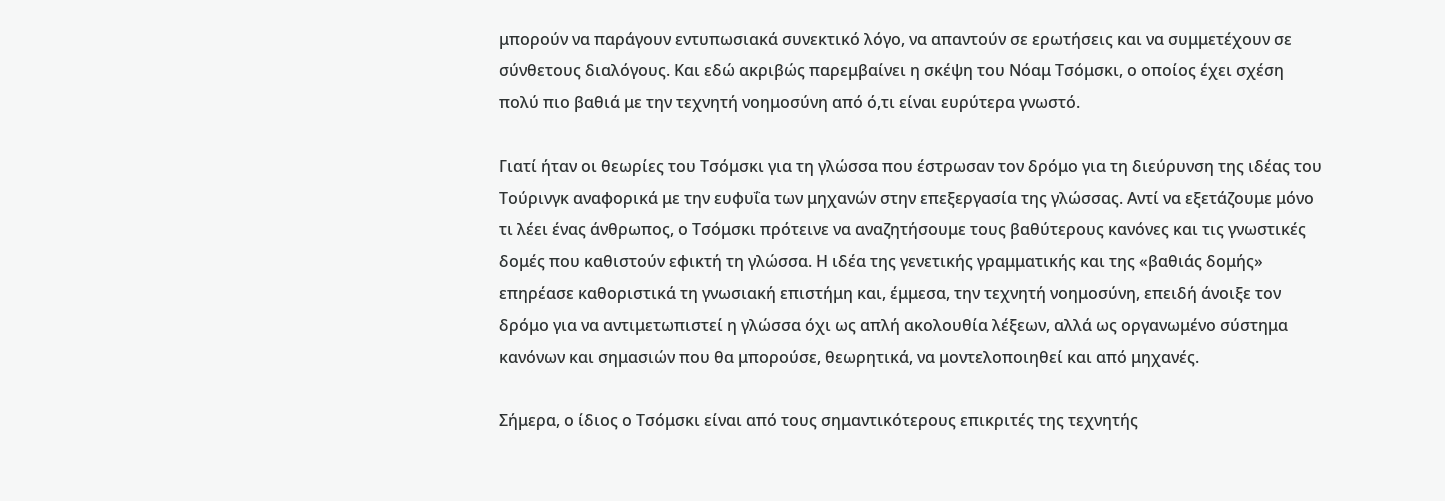μπορούν να παράγουν εντυπωσιακά συνεκτικό λόγο, να απαντούν σε ερωτήσεις και να συμμετέχουν σε σύνθετους διαλόγους. Και εδώ ακριβώς παρεμβαίνει η σκέψη του Νόαμ Τσόμσκι, ο οποίος έχει σχέση πολύ πιο βαθιά με την τεχνητή νοημοσύνη από ό,τι είναι ευρύτερα γνωστό.

Γιατί ήταν οι θεωρίες του Τσόμσκι για τη γλώσσα που έστρωσαν τον δρόμο για τη διεύρυνση της ιδέας του Τούρινγκ αναφορικά με την ευφυΐα των μηχανών στην επεξεργασία της γλώσσας. Αντί να εξετάζουμε μόνο τι λέει ένας άνθρωπος, ο Τσόμσκι πρότεινε να αναζητήσουμε τους βαθύτερους κανόνες και τις γνωστικές δομές που καθιστούν εφικτή τη γλώσσα. Η ιδέα της γενετικής γραμματικής και της «βαθιάς δομής» επηρέασε καθοριστικά τη γνωσιακή επιστήμη και, έμμεσα, την τεχνητή νοημοσύνη, επειδή άνοιξε τον δρόμο για να αντιμετωπιστεί η γλώσσα όχι ως απλή ακολουθία λέξεων, αλλά ως οργανωμένο σύστημα κανόνων και σημασιών που θα μπορούσε, θεωρητικά, να μοντελοποιηθεί και από μηχανές.

Σήμερα, ο ίδιος ο Τσόμσκι είναι από τους σημαντικότερους επικριτές της τεχνητής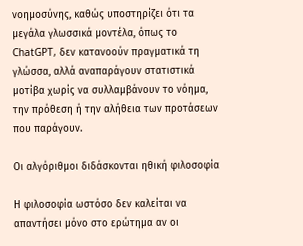νοημοσύνης, καθώς υποστηρίζει ότι τα μεγάλα γλωσσικά μοντέλα, όπως το ChatGPT, δεν κατανοούν πραγματικά τη γλώσσα, αλλά αναπαράγουν στατιστικά μοτίβα χωρίς να συλλαμβάνουν το νόημα, την πρόθεση ή την αλήθεια των προτάσεων που παράγουν.

Οι αλγόριθμοι διδάσκονται ηθική φιλοσοφία

Η φιλοσοφία ωστόσο δεν καλείται να απαντήσει μόνο στο ερώτημα αν οι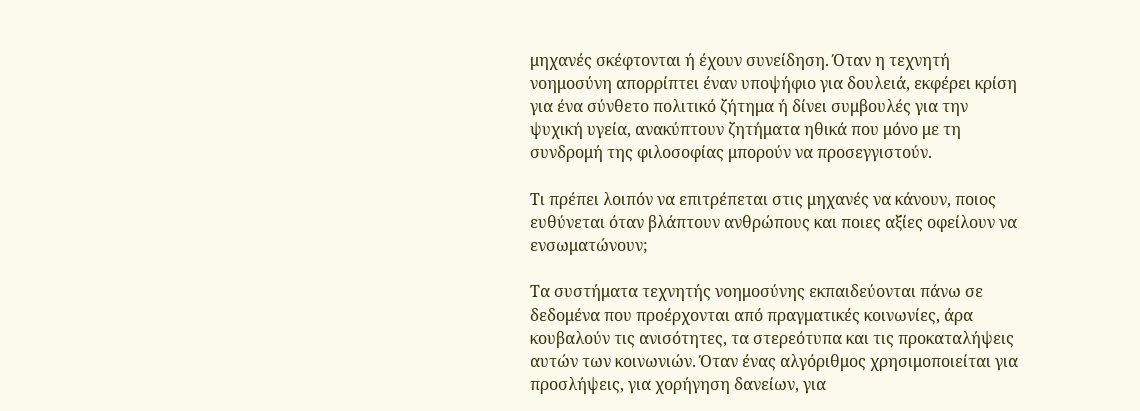μηχανές σκέφτονται ή έχουν συνείδηση. Όταν η τεχνητή νοημοσύνη απορρίπτει έναν υποψήφιο για δουλειά, εκφέρει κρίση για ένα σύνθετο πολιτικό ζήτημα ή δίνει συμβουλές για την ψυχική υγεία, ανακύπτουν ζητήματα ηθικά που μόνο με τη συνδρομή της φιλοσοφίας μπορούν να προσεγγιστούν.

Τι πρέπει λοιπόν να επιτρέπεται στις μηχανές να κάνουν, ποιος ευθύνεται όταν βλάπτουν ανθρώπους και ποιες αξίες οφείλουν να ενσωματώνουν;

Τα συστήματα τεχνητής νοημοσύνης εκπαιδεύονται πάνω σε δεδομένα που προέρχονται από πραγματικές κοινωνίες, άρα κουβαλούν τις ανισότητες, τα στερεότυπα και τις προκαταλήψεις αυτών των κοινωνιών. Όταν ένας αλγόριθμος χρησιμοποιείται για προσλήψεις, για χορήγηση δανείων, για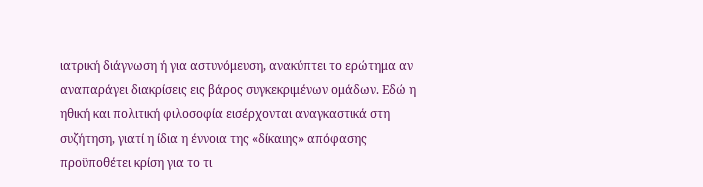ιατρική διάγνωση ή για αστυνόμευση, ανακύπτει το ερώτημα αν αναπαράγει διακρίσεις εις βάρος συγκεκριμένων ομάδων. Εδώ η ηθική και πολιτική φιλοσοφία εισέρχονται αναγκαστικά στη συζήτηση, γιατί η ίδια η έννοια της «δίκαιης» απόφασης προϋποθέτει κρίση για το τι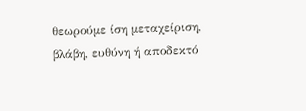θεωρούμε ίση μεταχείριση, βλάβη, ευθύνη ή αποδεκτό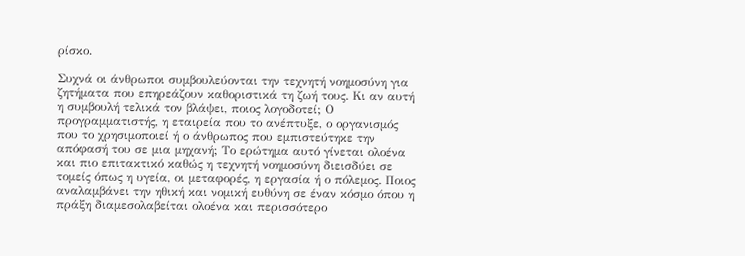ρίσκο.

Συχνά οι άνθρωποι συμβουλεύονται την τεχνητή νοημοσύνη για ζητήματα που επηρεάζουν καθοριστικά τη ζωή τους. Κι αν αυτή η συμβουλή τελικά τον βλάψει, ποιος λογοδοτεί; Ο προγραμματιστής, η εταιρεία που το ανέπτυξε, ο οργανισμός που το χρησιμοποιεί ή ο άνθρωπος που εμπιστεύτηκε την απόφασή του σε μια μηχανή; Το ερώτημα αυτό γίνεται ολοένα και πιο επιτακτικό καθώς η τεχνητή νοημοσύνη διεισδύει σε τομείς όπως η υγεία, οι μεταφορές, η εργασία ή ο πόλεμος. Ποιος αναλαμβάνει την ηθική και νομική ευθύνη σε έναν κόσμο όπου η πράξη διαμεσολαβείται ολοένα και περισσότερο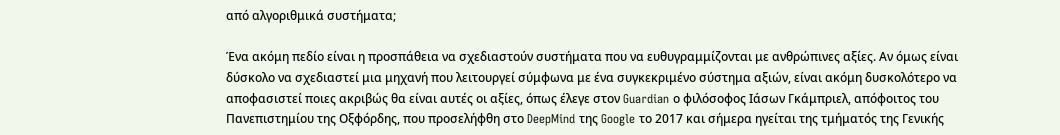από αλγοριθμικά συστήματα;

Ένα ακόμη πεδίο είναι η προσπάθεια να σχεδιαστούν συστήματα που να ευθυγραμμίζονται με ανθρώπινες αξίες. Αν όμως είναι δύσκολο να σχεδιαστεί μια μηχανή που λειτουργεί σύμφωνα με ένα συγκεκριμένο σύστημα αξιών, είναι ακόμη δυσκολότερο να αποφασιστεί ποιες ακριβώς θα είναι αυτές οι αξίες, όπως έλεγε στον Guardian ο φιλόσοφος Ιάσων Γκάμπριελ, απόφοιτος του Πανεπιστημίου της Οξφόρδης, που προσελήφθη στο DeepMind της Google το 2017 και σήμερα ηγείται της τμήματός της Γενικής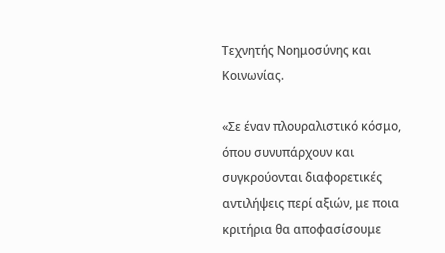Τεχνητής Νοημοσύνης και Κοινωνίας.

«Σε έναν πλουραλιστικό κόσμο, όπου συνυπάρχουν και συγκρούονται διαφορετικές αντιλήψεις περί αξιών, με ποια κριτήρια θα αποφασίσουμε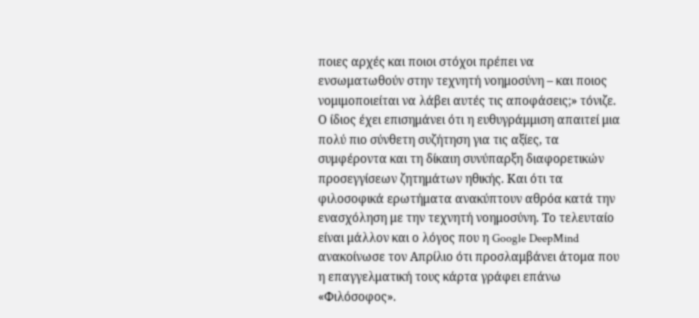ποιες αρχές και ποιοι στόχοι πρέπει να ενσωματωθούν στην τεχνητή νοημοσύνη – και ποιος νομιμοποιείται να λάβει αυτές τις αποφάσεις;» τόνιζε. Ο ίδιος έχει επισημάνει ότι η ευθυγράμμιση απαιτεί μια πολύ πιο σύνθετη συζήτηση για τις αξίες, τα συμφέροντα και τη δίκαιη συνύπαρξη διαφορετικών προσεγγίσεων ζητημάτων ηθικής. Και ότι τα φιλοσοφικά ερωτήματα ανακύπτουν αθρόα κατά την ενασχόληση με την τεχνητή νοημοσύνη. Το τελευταίο είναι μάλλον και ο λόγος που η Google DeepMind ανακοίνωσε τον Απρίλιο ότι προσλαμβάνει άτομα που η επαγγελματική τους κάρτα γράφει επάνω «Φιλόσοφος».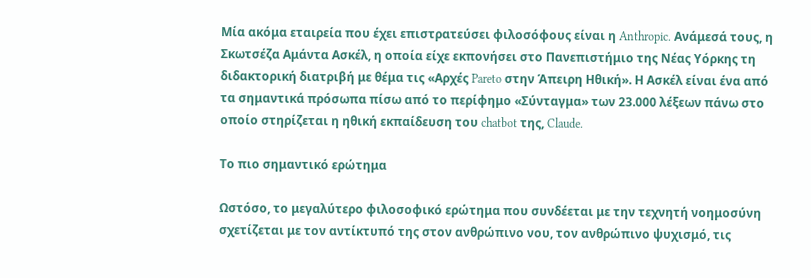Μία ακόμα εταιρεία που έχει επιστρατεύσει φιλοσόφους είναι η Anthropic. Ανάμεσά τους, η Σκωτσέζα Αμάντα Ασκέλ, η οποία είχε εκπονήσει στο Πανεπιστήμιο της Νέας Υόρκης τη διδακτορική διατριβή με θέμα τις «Αρχές Pareto στην Άπειρη Ηθική». Η Ασκέλ είναι ένα από τα σημαντικά πρόσωπα πίσω από το περίφημο «Σύνταγμα» των 23.000 λέξεων πάνω στο οποίο στηρίζεται η ηθική εκπαίδευση του chatbot της, Claude.

Το πιο σημαντικό ερώτημα

Ωστόσο, το μεγαλύτερο φιλοσοφικό ερώτημα που συνδέεται με την τεχνητή νοημοσύνη σχετίζεται με τον αντίκτυπό της στον ανθρώπινο νου, τον ανθρώπινο ψυχισμό, τις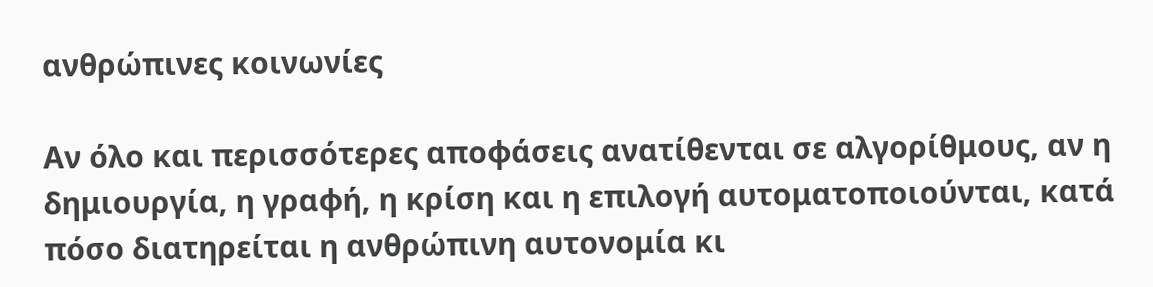ανθρώπινες κοινωνίες

Αν όλο και περισσότερες αποφάσεις ανατίθενται σε αλγορίθμους, αν η δημιουργία, η γραφή, η κρίση και η επιλογή αυτοματοποιούνται, κατά πόσο διατηρείται η ανθρώπινη αυτονομία κι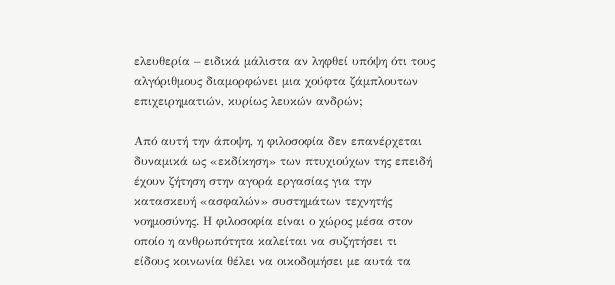ελευθερία – ειδικά μάλιστα αν ληφθεί υπόψη ότι τους αλγόριθμους διαμορφώνει μια χούφτα ζάμπλουτων επιχειρηματιών, κυρίως λευκών ανδρών;

Από αυτή την άποψη, η φιλοσοφία δεν επανέρχεται δυναμικά ως «εκδίκηση» των πτυχιούχων της επειδή έχουν ζήτηση στην αγορά εργασίας για την κατασκευή «ασφαλών» συστημάτων τεχνητής νοημοσύνης. Η φιλοσοφία είναι ο χώρος μέσα στον οποίο η ανθρωπότητα καλείται να συζητήσει τι είδους κοινωνία θέλει να οικοδομήσει με αυτά τα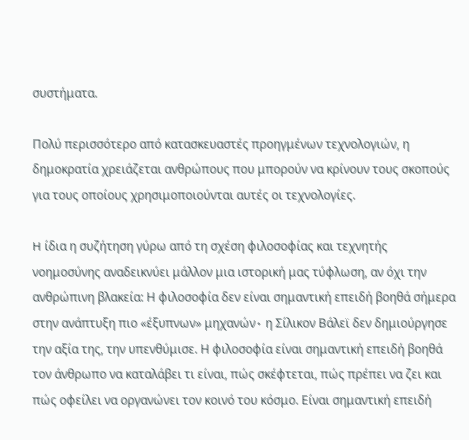συστήματα.

Πολύ περισσότερο από κατασκευαστές προηγμένων τεχνολογιών, η δημοκρατία χρειάζεται ανθρώπους που μπορούν να κρίνουν τους σκοπούς για τους οποίους χρησιμοποιούνται αυτές οι τεχνολογίες.

H ίδια η συζήτηση γύρω από τη σχέση φιλοσοφίας και τεχνητής νοημοσύνης αναδεικνύει μάλλον μια ιστορική μας τύφλωση, αν όχι την ανθρώπινη βλακεία: Η φιλοσοφία δεν είναι σημαντική επειδή βοηθά σήμερα στην ανάπτυξη πιο «έξυπνων» μηχανών٠ η Σίλικον Βάλεϊ δεν δημιούργησε την αξία της, την υπενθύμισε. Η φιλοσοφία είναι σημαντική επειδή βοηθά τον άνθρωπο να καταλάβει τι είναι, πώς σκέφτεται, πώς πρέπει να ζει και πώς οφείλει να οργανώνει τον κοινό του κόσμο. Είναι σημαντική επειδή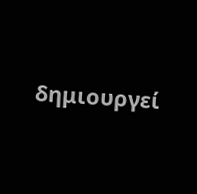δημιουργεί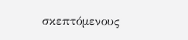σκεπτόμενους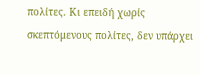πολίτες. Κι επειδή χωρίς σκεπτόμενους πολίτες, δεν υπάρχει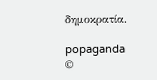δημοκρατία.

popaganda
©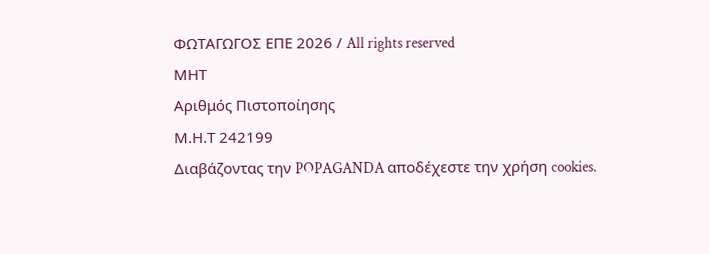ΦΩΤΑΓΩΓΟΣ ΕΠΕ 2026 / All rights reserved
ΜΗΤ
Αριθμός Πιστοποίησης
Μ.Η.Τ 242199
Διαβάζοντας την POPAGANDA αποδέχεστε την χρήση cookies.